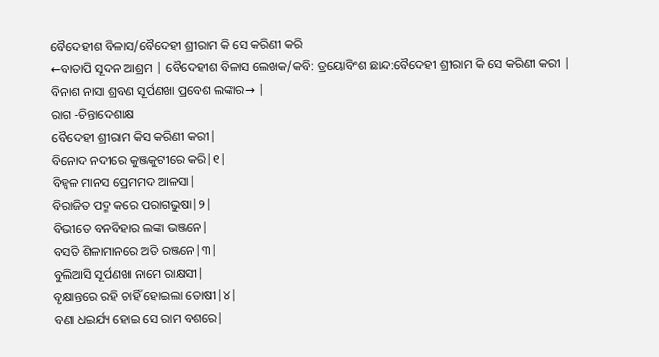ବୈଦେହୀଶ ବିଳାସ/ବୈଦେହୀ ଶ୍ରୀରାମ କି ସେ କରିଣୀ କରି
←ବାତାପି ସୂଦନ ଆଶ୍ରମ | ବୈଦେହୀଶ ବିଳାସ ଲେଖକ/କବି: ତ୍ରୟୋବିଂଶ ଛାନ୍ଦ:ବୈଦେହୀ ଶ୍ରୀରାମ କି ସେ କରିଣୀ କରୀ |
ବିନାଶ ନାସା ଶ୍ରବଣ ସୂର୍ପଣଖା ପ୍ରବେଶ ଲଙ୍କାର→ |
ରାଗ -ଚିନ୍ତାଦେଶାକ୍ଷ
ବୈଦେହୀ ଶ୍ରୀରାମ କିସ କରିଣୀ କରୀ|
ବିନୋଦ ନଦୀରେ କୁଞ୍ଜକୁଟୀରେ କରି|୧|
ବିହ୍ବଳ ମାନସ ପ୍ରେମମଦ ଆଳସା|
ବିରାଜିତ ପଦ୍ମ କରେ ପରାଗଭୁଷା|୨|
ବିଭୀତେ ବନବିହାର ଲଙ୍କା ଭଞ୍ଜନେ|
ବସତି ଶିଳାମାନରେ ଅତି ରଞ୍ଜନେ|୩|
ବୁଲିଆସି ସୂର୍ପଣଖା ନାମେ ରାକ୍ଷସୀ|
ବୃକ୍ଷାନ୍ତରେ ରହି ଚାହିଁ ହୋଇଲା ତୋଷୀ|୪|
ବଣା ଧଇର୍ଯ୍ୟ ହୋଇ ସେ ରାମ ବଶରେ|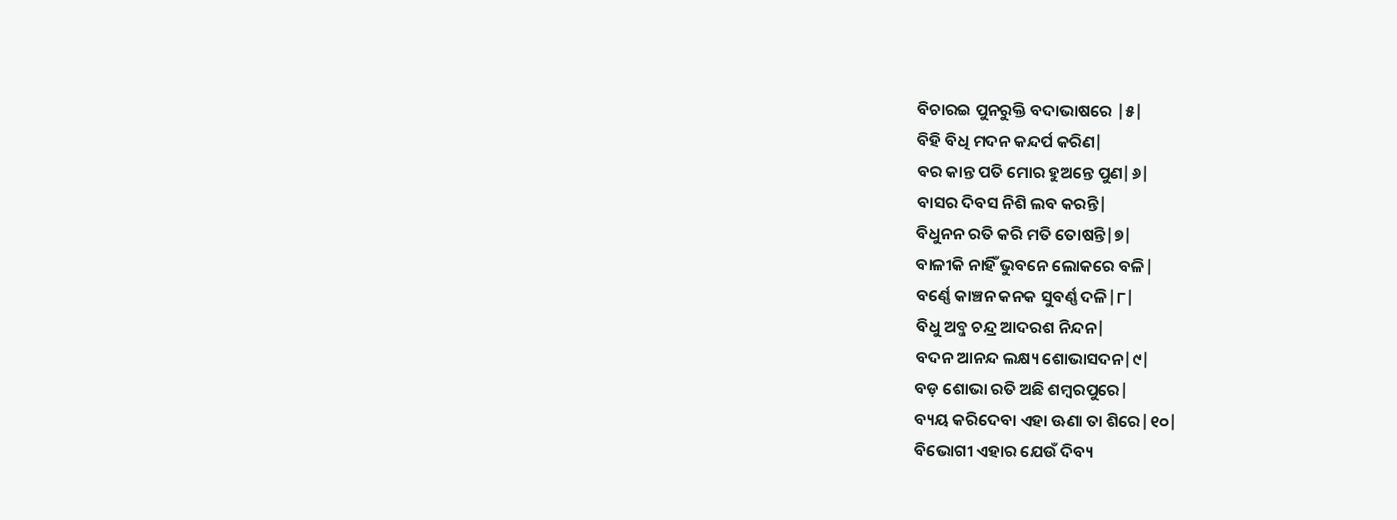ବିଚାରଇ ପୁନରୁକ୍ତି ବଦାଭାଷରେ |୫|
ବିହି ବିଧି ମଦନ କନ୍ଦର୍ପ କରିଣ|
ବର କାନ୍ତ ପତି ମୋର ହୁଅନ୍ତେ ପୁଣ|୬|
ବାସର ଦିବସ ନିଶି ଲବ କରନ୍ତି|
ବିଧୁନନ ରତି କରି ମତି ତୋଷନ୍ତି|୭|
ବାଳୀକି ନାହିଁ ଭୁବନେ ଲୋକରେ ବଳି|
ବର୍ଣ୍ଣେ କାଞ୍ଚନ କନକ ସୁବର୍ଣ୍ଣ ଦଳି|୮|
ବିଧୁ ଅବ୍ଜ ଚନ୍ଦ୍ର ଆଦରଶ ନିନ୍ଦନ|
ବଦନ ଆନନ୍ଦ ଲକ୍ଷ୍ୟ ଶୋଭାସଦନ|୯|
ବଡ଼ ଶୋଭା ରତି ଅଛି ଶମ୍ବରପୁରେ|
ବ୍ୟୟ କରିଦେବା ଏହା ଊଣା ତା ଶିରେ|୧୦|
ବିଭୋଗୀ ଏହାର ଯେଉଁ ଦିବ୍ୟ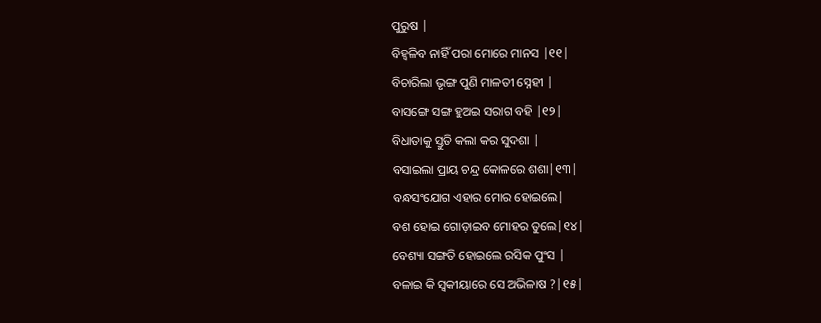ପୁରୁଷ |
ବିହ୍ବଳିବ ନାହିଁ ପରା ମୋରେ ମାନସ |୧୧|
ବିଚାରିଲା ଭୃଙ୍ଗ ପୁଣି ମାଳତୀ ସ୍ନେହୀ |
ବାସଙ୍ଗେ ସଙ୍ଗ ହୁଅଇ ସରାଗ ବହି |୧୨|
ବିଧାତାକୁ ସ୍ତୁତି କଲା କର ସୁଦଶା |
ବସାଇଲା ପ୍ରାୟ ଚନ୍ଦ୍ର କୋଳରେ ଶଶା|୧୩|
ବନ୍ଧସଂଯୋଗ ଏହାର ମୋର ହୋଇଲେ|
ବଶ ହୋଇ ଗୋଡ଼ାଇବ ମୋହର ତୁଲେ|୧୪|
ବେଶ୍ୟା ସଙ୍ଗତି ହୋଇଲେ ରସିକ ପୁଂସ |
ବଳାଇ କି ସ୍ବକୀୟାରେ ସେ ଅଭିଳାଷ ?|୧୫|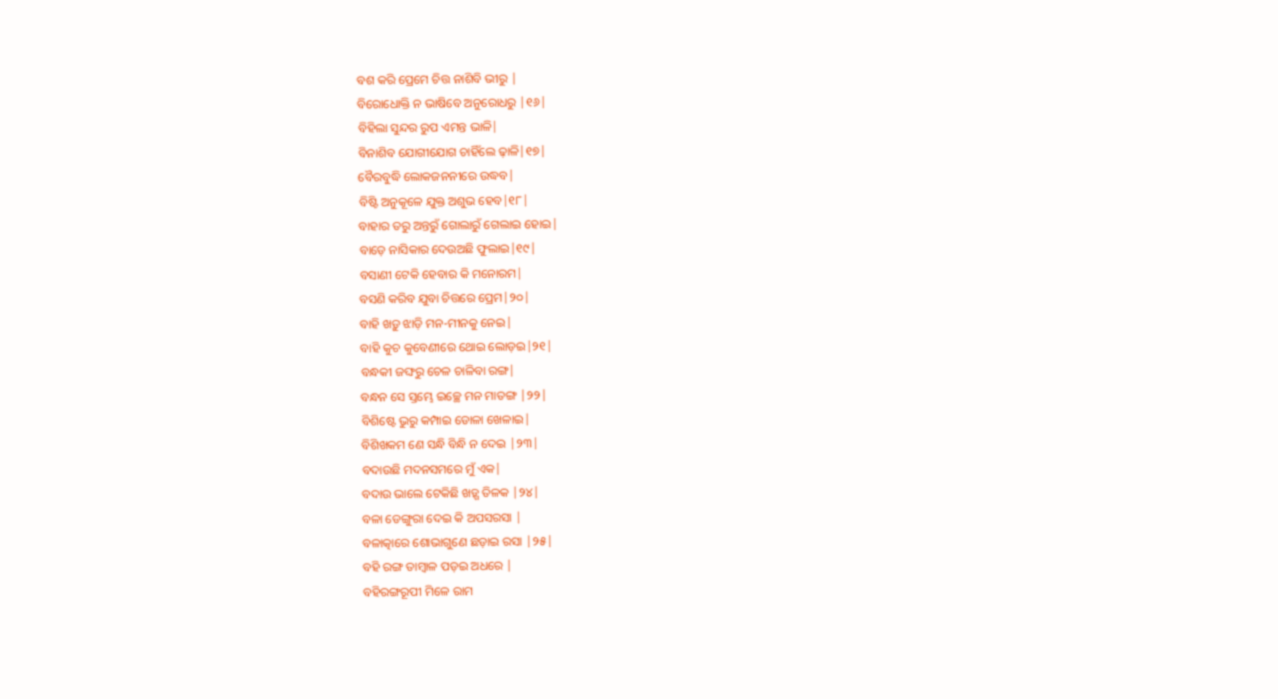ବଶ କରି ପ୍ରେମେ ଚିତ୍ତ ନାଶିବି ଭୀରୁ |
ବିରୋଧୋକ୍ତି ନ ଭାଷିବେ ଅନୁରୋଧରୁ |୧୬|
ବିହିଲା ସୁନ୍ଦର ରୁପ ଏମନ୍ତ ଭାଳି|
ବିନାଶିବ ଯୋଗୀଯୋଗ ଚାହିଁଲେ ଢ଼ାଳି|୧୭|
ବୈରବୁଦ୍ଧି ଲୋକଜନନୀରେ ଉଦ୍ଧବ|
ବିଷ୍ଟି ଅନୁକୂଳେ ଯୁକ୍ତ ଅଶୁଭ ହେବ|୧୮|
ବାହାର ତରୁ ଅନ୍ତରୁଁ ଗୋଲାରୁଁ ଗେଲାଇ ହୋଇ|
ବାଡ଼େ ନାସିକାର ଦେଉଅଛି ଫୁଲାଇ|୧୯|
ବସାଣୀ ଟେକି ହେବାର କି ମନୋରମ|
ବସଣି କରିବ ଯୁବା ଚିତ୍ତରେ ପ୍ରେମ|୨୦|
ବାହି ଖଡ଼ୁ ଝାଡ଼ି ମନ-ମୀନକୁ ନେଇ|
ବାହି କୁଚ କୁବେଣୀରେ ଥୋଇ ଲୋଡ଼ଇ|୨୧|
ବନ୍ଧକୀ ଜଙ୍ଘରୁ ଚେଳ ଚାଳିବା ରଙ୍ଗ|
ବନ୍ଧନ ସେ ସ୍ତମ୍ଭେ ଇଚ୍ଛେ ମନ ମାତଙ୍ଗ |୨୨|
ବିଶିଷ୍ଟେ ଭୁରୁ କମ୍ପାଇ ଡୋଳା ଖେଳାଇ|
ବିଶିଖକମ ଣେ ସନ୍ଧି ବିନ୍ଧି ନ ଦେଇ |୨୩|
ବଦାଉଛି ମଦନସମରେ ମୁଁ ଏକ|
ବଦାଉ ଭାଲେ ଟେକିଛି ଖଡ଼୍ଗ ତିଳକ |୨୪|
ବଳା ଡେଙ୍ଗୁରା ଦେଇ କି ଅପସରସା |
ବଳାତ୍କାରେ ଶୋଭାଗୁଣେ ଛଡ଼ାଇ ରସା |୨୫|
ବହି ରଙ୍ଗ ତାମ୍ବାଳ ପଡ଼ଇ ଅଧରେ |
ବହିରଙ୍ଗରୂପୀ ମିଳେ ରାମ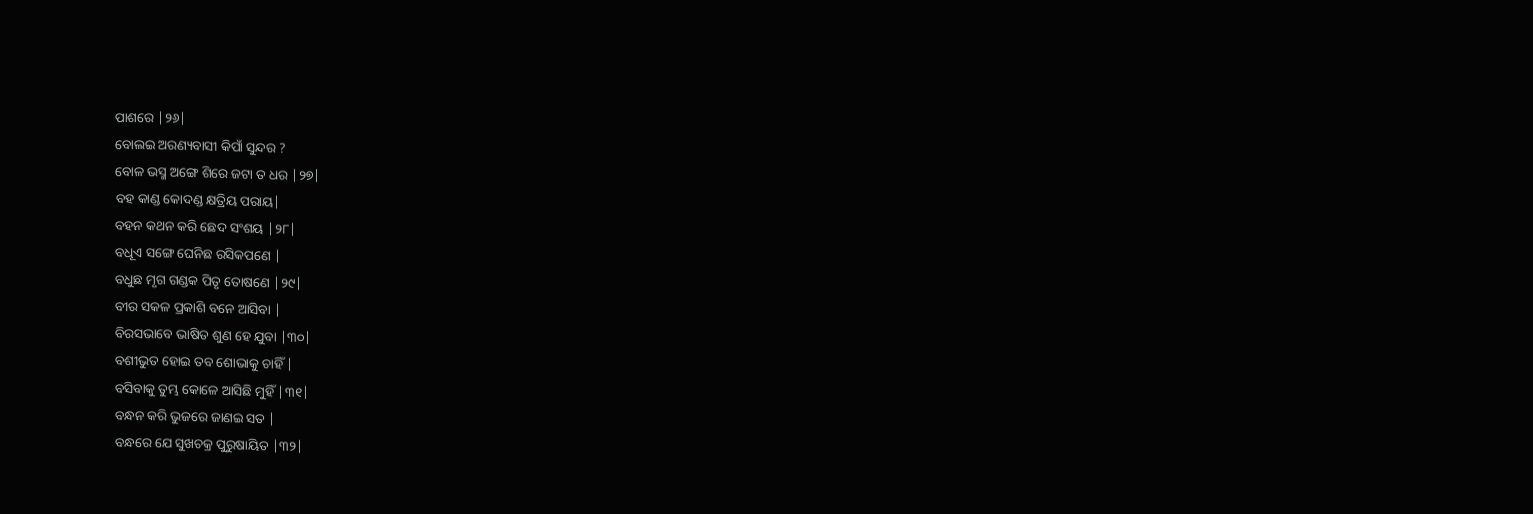ପାଶରେ |୨୬|
ବୋଲଇ ଅରଣ୍ୟବାସୀ କିପାଁ ସୁନ୍ଦର ?
ବୋଳ ଭସ୍ମ ଅଙ୍ଗେ ଶିରେ ଜଟା ତ ଧର |୨୭|
ବହ କାଣ୍ଡ କୋଦଣ୍ଡ କ୍ଷତ୍ରିୟ ପରାୟ|
ବହନ କଥନ କରି ଛେଦ ସଂଶୟ |୨୮|
ବଧୂଏ ସଙ୍ଗେ ଘେନିଛ ରସିକପଣେ |
ବଧୁଛ ମୃଗ ଗଣ୍ଡକ ପିତୃ ତୋଷଣେ |୨୯|
ବୀର ସକଳ ପ୍ରକାଶି ବନେ ଆସିବା |
ବିରସଭାବେ ଭାଷିତ ଶୁଣ ହେ ଯୁବା |୩୦|
ବଶୀଭୁତ ହୋଇ ତବ ଶୋଭାକୁ ଚାହିଁ |
ବସିବାକୁ ତୁମ୍ଭ କୋଳେ ଆସିଛି ମୁହିଁ |୩୧|
ବନ୍ଧନ କରି ଭୁଜରେ ଜାଣଇ ସତ |
ବନ୍ଧରେ ଯେ ସୁଖଚକ୍ର ପୁରୁଷାୟିତ |୩୨|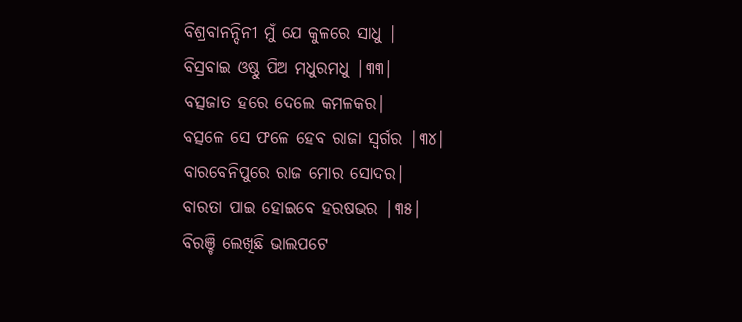ବିଶ୍ରବାନନ୍ଦିନୀ ମୁଁ ଯେ କୁଳରେ ସାଧୁ |
ବିସ୍ରବାଇ ଓଷ୍ଠୁ ପିଅ ମଧୁରମଧୁ |୩୩|
ବତ୍ସଜାତ ହରେ ଦେଲେ କମଳକର|
ବତ୍ସଳେ ସେ ଫଳେ ହେବ ରାଜା ସ୍ବର୍ଗର |୩୪|
ବାରବେନିପୁରେ ରାଜ ମୋର ସୋଦର|
ବାରତା ପାଇ ହୋଇବେ ହରଷଭର |୩୫|
ବିରଞ୍ଚି ଲେଖିଛି ଭାଲପଟେ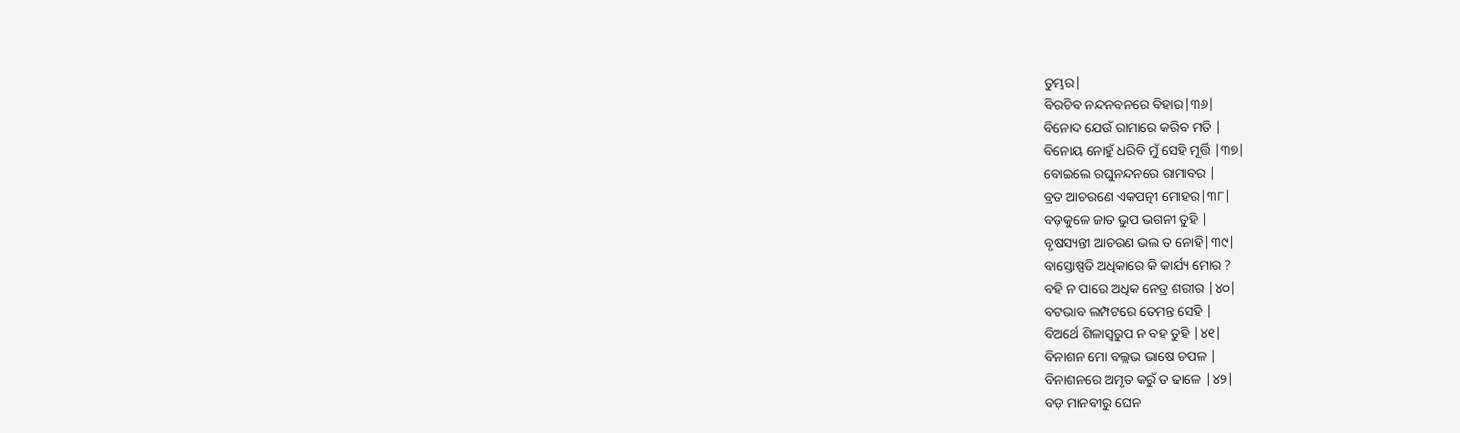ତୁମ୍ଭର|
ବିରଚିବ ନନ୍ଦନବନରେ ବିହାର|୩୬|
ବିନୋଦ ଯେଉଁ ରାମାରେ କରିବ ମତି |
ବିନୋୟ ନୋହୁଁ ଧରିବି ମୁଁ ସେହି ମୂର୍ତ୍ତି |୩୭|
ବୋଇଲେ ରଘୁନନ୍ଦନରେ ରାମାବର |
ବ୍ରତ ଆଚରଣେ ଏକପତ୍ନୀ ମୋହର|୩୮|
ବଡ଼କୁଳେ ଜାତ ଭୁପ ଭଗନୀ ତୁହି |
ବୃଷସ୍ୟନ୍ତୀ ଆଚରଣ ଭଲ ତ ନୋହି|୩୯|
ବାସ୍ତୋଷ୍ପତି ଅଧିକାରେ କି କାର୍ଯ୍ୟ ମୋର ?
ବହି ନ ପାରେ ଅଧିକ ନେତ୍ର ଶରୀର |୪୦|
ବଟଭାବ ଲମ୍ପଟରେ ତେମନ୍ତ ସେହି |
ବିଅର୍ଥେ ଶିଳାସ୍ବରୁପ ନ ବହ ତୁହି |୪୧|
ବିନାଶନ ମୋ ବଲ୍ଲଭ ଭାଷେ ଚପଳ |
ବିନାଶନରେ ଅମୃତ କରୁଁ ତ ଢାଳେ |୪୨|
ବଡ଼ ମାନବୀରୁ ଘେନ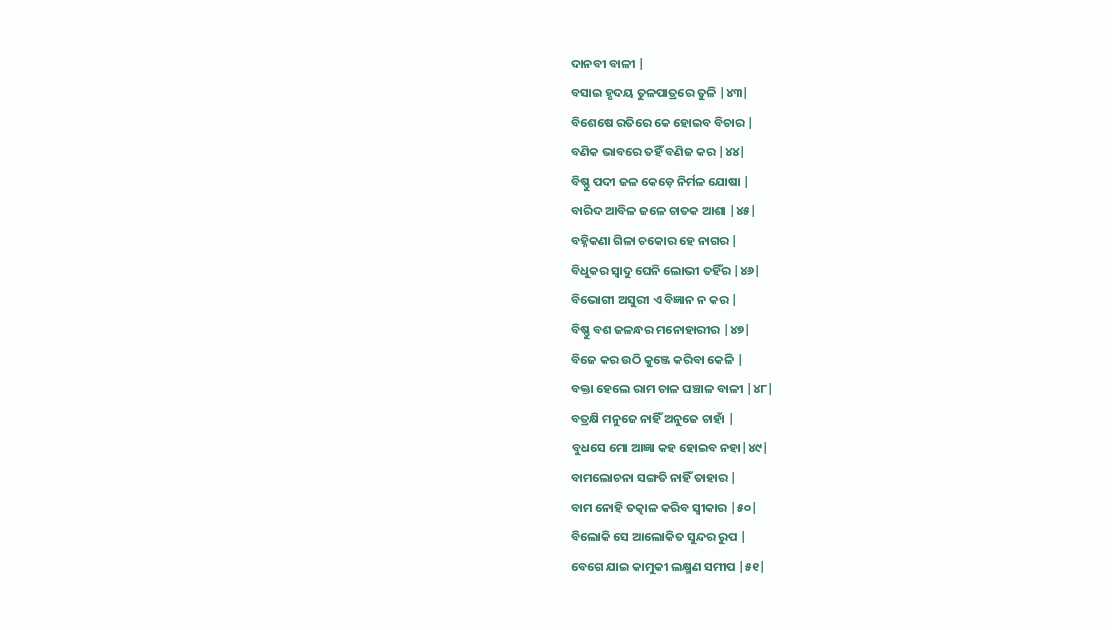ଦାନବୀ ବାଳୀ |
ବସାଇ ହୃଦୟ ତୁଳପାତ୍ରରେ ତୁଳି |୪୩|
ବିଶେଷେ ରତିରେ କେ ହୋଇବ ବିଚାର |
ବଣିକ ଭାବରେ ତହିଁ ବଣିଜ କର |୪୪|
ବିଷ୍ଣୁ ପଦୀ ଜଳ କେଡ଼େ ନିର୍ମଳ ଯୋଷା |
ବାରିଦ ଆବିଳ ଜଳେ ଚାତକ ଆଶା |୪୫|
ବହ୍ନିକଣା ଗିଳା ଚକୋର ହେ ନାଗର |
ବିଧୁକର ସ୍ବାଦୁ ଘେନି ଲୋଭୀ ତହିଁର |୪୬|
ବିଭୋଗୀ ଅସୁରୀ ଏ ବିଜ୍ଞାନ ନ କର |
ବିଷ୍ଣୁ ବଶ ଜଳନ୍ଧର ମନୋହାରୀର |୪୭|
ବିଜେ କର ଉଠି କୁଞ୍ଜେ କରିବା କେଳି |
ବକ୍ତା ହେଲେ ରାମ ଚାଳ ଘଞ୍ଚାଳ ବାଳୀ |୪୮|
ବତ୍ରକ୍ଷି ମନୁଜେ ନାହିଁ ଅନୁଜେ ଚାହାଁ |
ବୁଧସେ ମୋ ଆଜ୍ଞା କହ ହୋଇବ ନହା|୪୯|
ବାମଲୋଚନା ସଙ୍ଗତି ନାହିଁ ତାହାର |
ବାମ ନୋହି ତତ୍କାଳ କରିବ ସ୍ବୀକାର |୫୦|
ବିଲୋକି ସେ ଆଲୋକିତ ସୁନ୍ଦର ରୁପ |
ବେଗେ ଯାଇ କାମୁକୀ ଲକ୍ଷ୍ମଣ ସମୀପ |୫୧|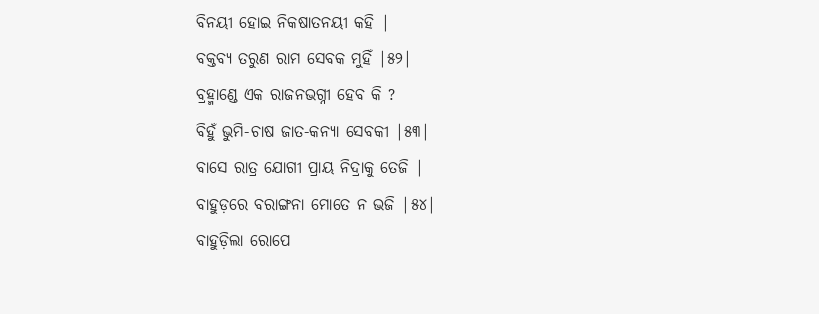ବିନୟୀ ହୋଇ ନିକଷାତନୟୀ କହି |
ବକ୍ତବ୍ୟ ତରୁଣ ରାମ ସେବକ ମୁହିଁ |୫୨|
ବ୍ରହ୍ମାଣ୍ଡେ ଏକ ରାଜନଭଗ୍ନୀ ହେବ କି ?
ବିହୁଁ ଭୁମି-ଚାଷ ଜାତ-କନ୍ୟା ସେବକୀ |୫୩|
ବାସେ ରାତ୍ର ଯୋଗୀ ପ୍ରାୟ ନିଦ୍ରାକୁ ତେଜି |
ବାହୁଡ଼ରେ ବରାଙ୍ଗନା ମୋତେ ନ ଭଜି |୫୪|
ବାହୁଡ଼ିଲା ରୋପେ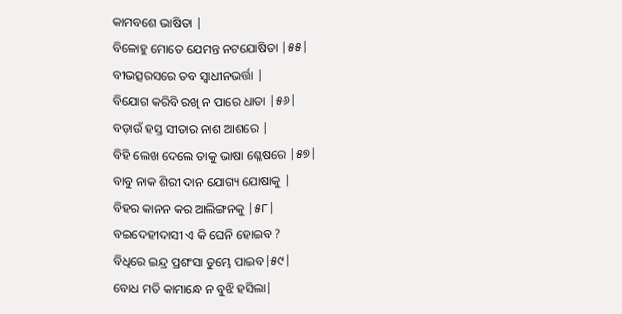କାମବଶେ ଭାଷିତା |
ବିଳୋହୁ ମୋତେ ଯେମନ୍ତ ନଟଯୋଷିତା |୫୫|
ବୀଭତ୍ସରସରେ ତବ ସ୍ବାଧୀନଭର୍ତ୍ତା |
ବିଯୋଗ କରିବି ରଖି ନ ପାରେ ଧାତା |୫୬|
ବଡ଼ାଉଁ ହସ୍ତ ସୀତାର ନାଶ ଆଶରେ |
ବିହି ଲେଖ ଦେଲେ ତାକୁ ଭାଷା ଶ୍ଳେଷରେ |୫୭|
ବାବୁ ନାକ ଶିରୀ ଦାନ ଯୋଗ୍ୟ ଯୋଷାକୁ |
ବିହର କାନନ କର ଆଲିଙ୍ଗନକୁ |୫୮|
ବଇଦେହୀଦାସୀ ଏ କି ଘେନି ହୋଇବ ?
ବିଧିରେ ଇନ୍ଦ୍ର ପ୍ରଶଂସା ତୁମ୍ଭେ ପାଇବ|୫୯|
ବୋଧ ମତି କାମାନ୍ଧେ ନ ବୁଝି ହସିଲା|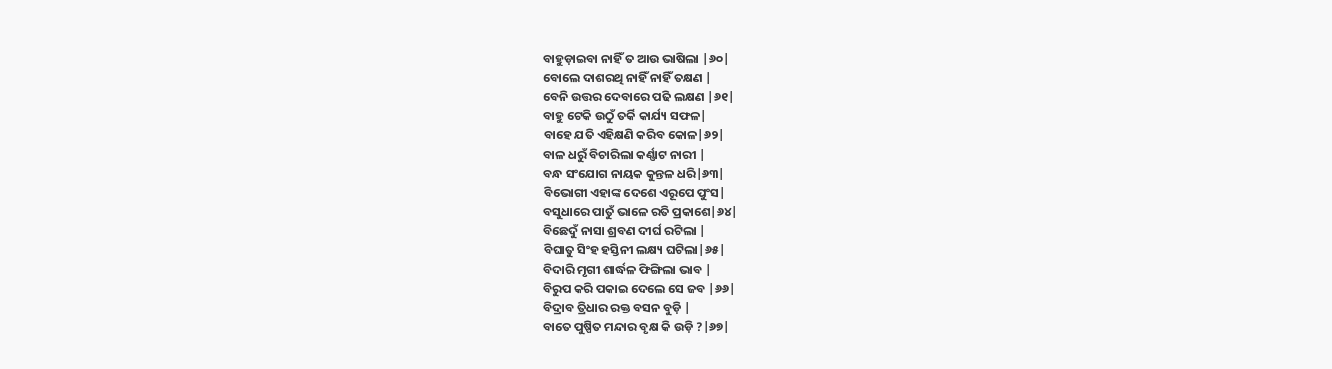ବାହୁଡ଼ାଇବା ନାହିଁ ତ ଆଉ ଭାଷିଲା |୬୦|
ବୋଲେ ଦାଶରଥି ନାହିଁ ନାହିଁ ତକ୍ଷଣ |
ବେନି ଉତ୍ତର ଦେବାରେ ପଢି ଲକ୍ଷଣ |୬୧|
ବାହୁ ଟେକି ଉଠୁଁ ତର୍କି କାର୍ଯ୍ୟ ସଫଳ|
ବାହେ ଯତି ଏହିକ୍ଷଣି କରିବ କୋଳ|୬୨|
ବାଳ ଧରୁଁ ବିଚାରିଲା କର୍ଣ୍ଣାଟ ନାରୀ |
ବନ୍ଧ ସଂଯୋଗ ନାୟକ କୁନ୍ତଳ ଧରି|୬୩|
ବିଭୋଗୀ ଏହାଙ୍କ ଦେଶେ ଏରୂପେ ପୁଂସ|
ବସୁଧାରେ ପାତୁଁ ଭାଳେ ରତି ପ୍ରକାଶେ|୬୪|
ବିଛେଦୁଁ ନାସା ଶ୍ରବଣ ଦୀର୍ଘ ରଟିଲା |
ବିଘାତୁ ସିଂହ ହସ୍ତିନୀ ଲକ୍ଷ୍ୟ ଘଟିଲା|୬୫|
ବିଦାରି ମୃଗୀ ଶାର୍ଦ୍ଧଳ ଫିଙ୍ଗିଲା ଭାବ |
ବିରୁପ କରି ପକାଇ ଦେଲେ ସେ ଜବ |୬୬|
ବିଦ୍ରାବ ତ୍ରିଧାର ରକ୍ତ ବସନ ବୁଡ଼ି |
ବାତେ ପୁଷ୍ପିତ ମନ୍ଦାର ବୃକ୍ଷ କି ଉଡ଼ି ?|୬୭|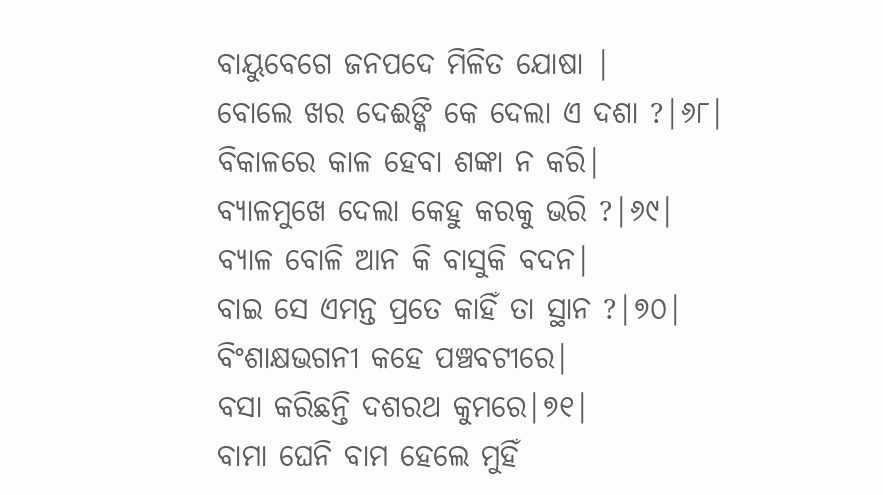ବାୟୁବେଗେ ଜନପଦେ ମିଳିତ ଯୋଷା |
ବୋଲେ ଖର ଦେଈଙ୍କି କେ ଦେଲା ଏ ଦଶା ?|୬୮|
ବିକାଳରେ କାଳ ହେବା ଶଙ୍କା ନ କରି|
ବ୍ୟାଳମୁଖେ ଦେଲା କେହୁ କରକୁ ଭରି ?|୬୯|
ବ୍ୟାଳ ବୋଳି ଆନ କି ବାସୁକି ବଦନ|
ବାଇ ସେ ଏମନ୍ତ ପ୍ରତେ କାହିଁ ତା ସ୍ଥାନ ?|୭୦|
ବିଂଶାକ୍ଷଭଗନୀ କହେ ପଞ୍ଚବଟୀରେ|
ବସା କରିଛନ୍ତି ଦଶରଥ କୁମରେ|୭୧|
ବାମା ଘେନି ବାମ ହେଲେ ମୁହିଁ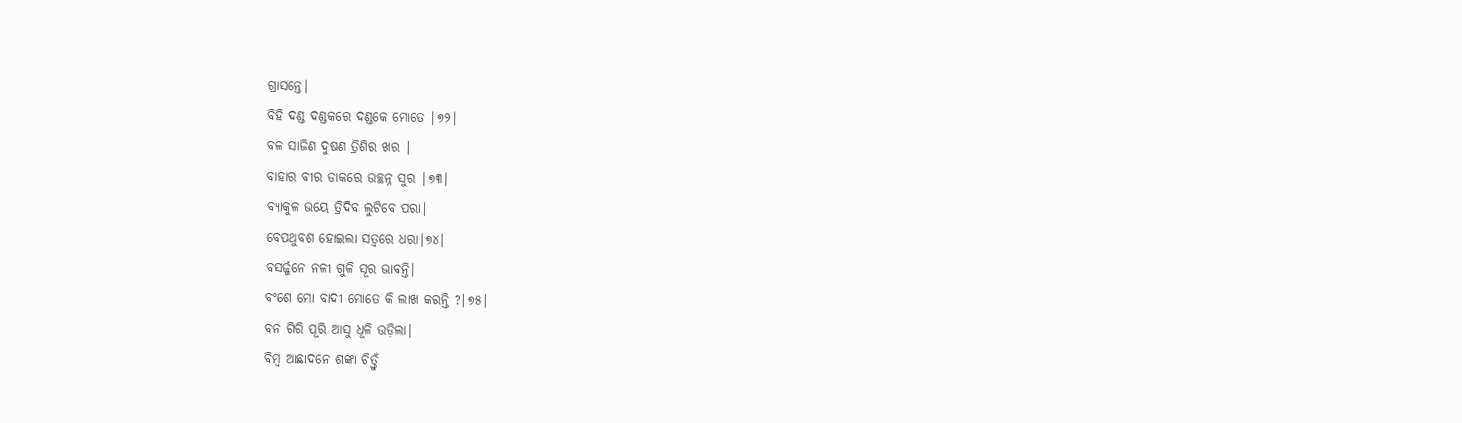ଗ୍ରାସନ୍ତେ|
ବିହି ଦଣ୍ଡ ଦଣ୍ଡକରେ ଦଣ୍ଡକେ ମୋତେ |୭୨|
ବଳ ସାଜିଣ ଦୁଷଣ ତ୍ରିଶିର ଖର |
ବାହାର ବୀର ଡାକରେ ଉଚ୍ଛନ୍ନ ସୁର |୭୩|
ବ୍ୟାକୁଳ ଭୟେ ତ୍ରିଦିବ ଲୁଟିବେ ପରା|
ବେପଥୁବଶ ହୋଇଲା ସତ୍ବରେ ଧରା|୭୪|
ବସର୍ଜ୍ଜନେ ନଳୀ ଗୁଳି ସୂର ଭାବନ୍ତି|
ବଂଶେ ମୋ ବାଦୀ ମୋତେ କି ଲାଖ କରନ୍ତି ?|୭୫|
ବନ ଗିରି ପୂରି ଆସୁ ଧୂଳି ଉଡ଼ିଲା|
ବିମ୍ବ ଆଛାଦନେ ଶଙ୍କା ଚିତ୍ତୁଁ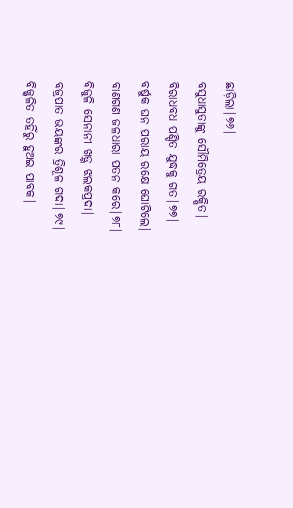ଛାଡ଼ିଲା|୭୬|
ବସୁଧାସୁତାଙ୍କୁ ସୌମିତ୍ରେୟ ରକ୍ଷିତ|
ବିରାଧବଧ ପଣ୍ଡିତ ଯୁଦ୍ଧକୁ ଗତ|୭୭|
ବର୍ଷୁକ ଘନ ପରାୟ ରକ୍ଷେ ଘୋଟିଲେ|
ବାଣଗଣ ଜଳଧାରା ପତନ କରେ|୭୮|
ବିଜୁଳି ସେନାନୀ ଖଡ଼୍ଗ ଝଲକପ୍ରଦା|
ବଜ୍ରପାତ ଭୟଙ୍କର ତ୍ରିଶୂଳ ଗଦା|୭୯|
ବିଜ୍ଜ୍ବଳିତ ତହିଁରୁ ହୁଅଇ ପାବକ|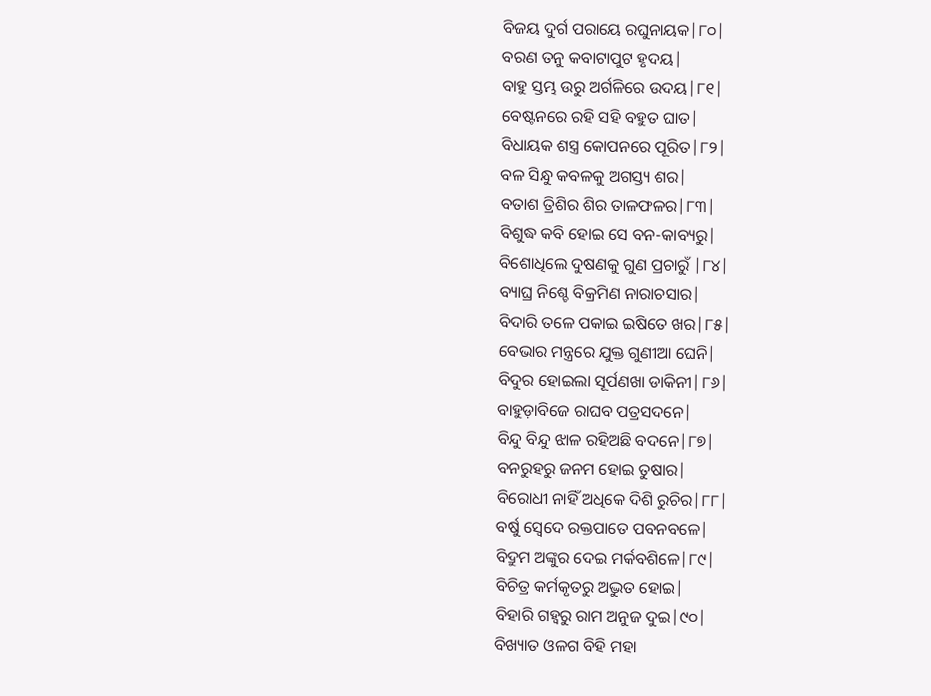ବିଜୟ ଦୁର୍ଗ ପରାୟେ ରଘୁନାୟକ|୮୦|
ବରଣ ତନୁ କବାଟାପୁଟ ହୃଦୟ|
ବାହୁ ସ୍ତମ୍ଭ ଉରୁ ଅର୍ଗଳିରେ ଉଦୟ|୮୧|
ବେଷ୍ଟନରେ ରହି ସହି ବହୁତ ଘାତ|
ବିଧାୟକ ଶସ୍ତ୍ର କୋପନରେ ପୂରିତ|୮୨|
ବଳ ସିନ୍ଧୁ କବଳକୁ ଅଗସ୍ତ୍ୟ ଶର|
ବତାଶ ତ୍ରିଶିର ଶିର ତାଳଫଳର|୮୩|
ବିଶୁଦ୍ଧ କବି ହୋଇ ସେ ବନ-କାବ୍ୟରୁ|
ବିଶୋଧିଲେ ଦୁଷଣକୁ ଗୁଣ ପ୍ରଚାରୁଁ |୮୪|
ବ୍ୟାଘ୍ର ନିଶ୍ଚେ ବିକ୍ରମିଣ ନାରାଚସାର|
ବିଦାରି ତଳେ ପକାଇ ଇଷିତେ ଖର|୮୫|
ବେଭାର ମନ୍ତ୍ରରେ ଯୁକ୍ତ ଗୁଣୀଆ ଘେନି|
ବିଦୁର ହୋଇଲା ସୂର୍ପଣଖା ଡାକିନୀ|୮୬|
ବାହୁଡ଼ାବିଜେ ରାଘବ ପତ୍ରସଦନେ|
ବିନ୍ଦୁ ବିନ୍ଦୁ ଝାଳ ରହିଅଛି ବଦନେ|୮୭|
ବନରୁହରୁ ଜନମ ହୋଇ ତୁଷାର|
ବିରୋଧୀ ନାହିଁ ଅଧିକେ ଦିଶି ରୁଚିର|୮୮|
ବର୍ଷୁ ସ୍ବେଦେ ରକ୍ତପାତେ ପବନବଳେ|
ବିଦ୍ରୁମ ଅଙ୍କୁର ଦେଇ ମର୍କବଶିଳେ|୮୯|
ବିଚିତ୍ର କର୍ମକୃତରୁ ଅଦ୍ଭୁତ ହୋଇ|
ବିହାରି ଗହ୍ବରୁ ରାମ ଅନୁଜ ଦୁଇ|୯୦|
ବିଖ୍ୟାତ ଓଳଗ ବିହି ମହା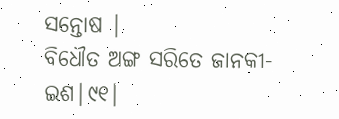ସନ୍ତୋଷ |
ବିଧୌତ ଅଙ୍ଗ ସରିତେ ଜାନକୀ-ଇଶ|୯୧|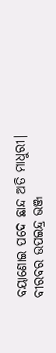ବୟାଣୋଇ ପଦେ ଛାନ୍ଦ ଅତି ମାଧୁରୀ|
ବୀରବର ଉପଇନ୍ଦ୍ର ଭଞ୍ଜ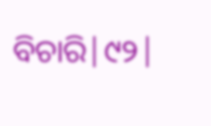ବିଚାରି|୯୨|